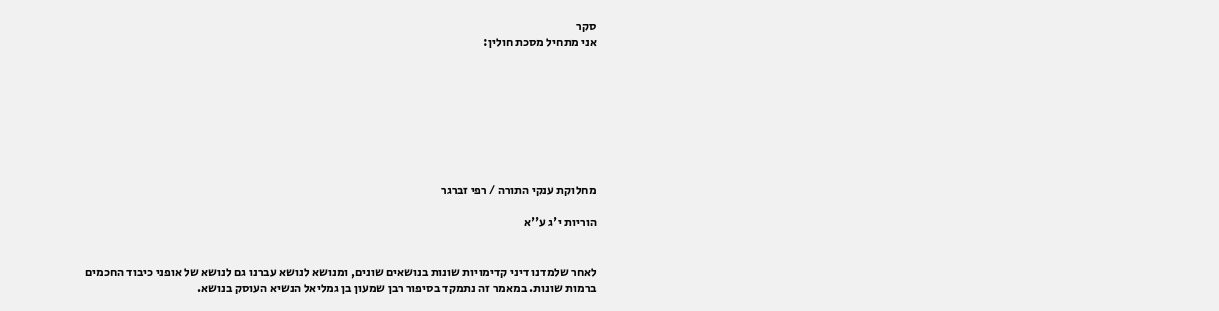סקר
אני מתחיל מסכת חולין:








מחלוקת ענקי התורה / רפי זברגר

הוריות י'ג ע''א


לאחר שלמדנו דיני קדימויות שונות בנושאים שונים, ומנושא לנושא עברנו גם לנושא של אופני כיבוד החכמים ברמות שונות. במאמר זה נתמקד בסיפור רבן שמעון בן גמליאל הנשיא העוסק בנושא.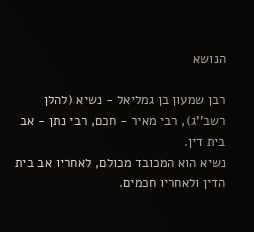הנושא

רבן שמעון בן גמליאל - נשיא (להלן רשב''ג), רבי מאיר - חכם, רבי נתן - אב בית דין.
נשיא הוא המכובד מכולם, לאחריו אב בית הדין ולאחריו חכמים.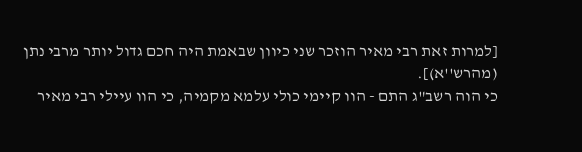[למרות זאת רבי מאיר הוזכר שני כיוון שבאמת היה חכם גדול יותר מרבי נתן (מהרש''א)].
כי הוה רשב"ג התם - הוו קיימי כולי עלמא מקמיה, כי הוו עיילי רבי מאיר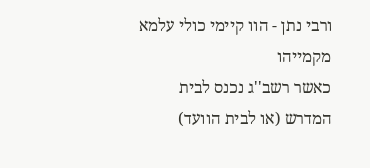ורבי נתן - הוו קיימי כולי עלמא מקמייהו
כאשר רשב''ג נכנס לבית המדרש (או לבית הוועד)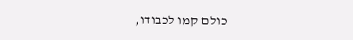כולם קמו לכבודו,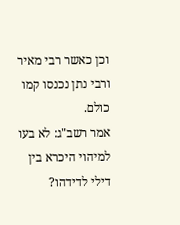וכן כאשר רבי מאיר ורבי נתן נכנסו קמו כולם.
אמר רשב"ג: לא בעו למיהוי היכרא בין דילי לדידהו?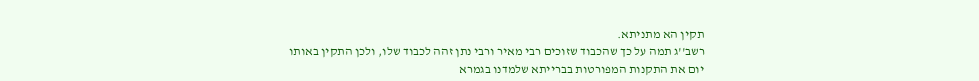תקין הא מתניתא.
רשב''ג תמה על כך שהכבוד שזוכים רבי מאיר ורבי נתן זהה לכבוד שלו, ולכן התקין באותו יום את התקנות המפורטות בברייתא שלמדנו בגמרא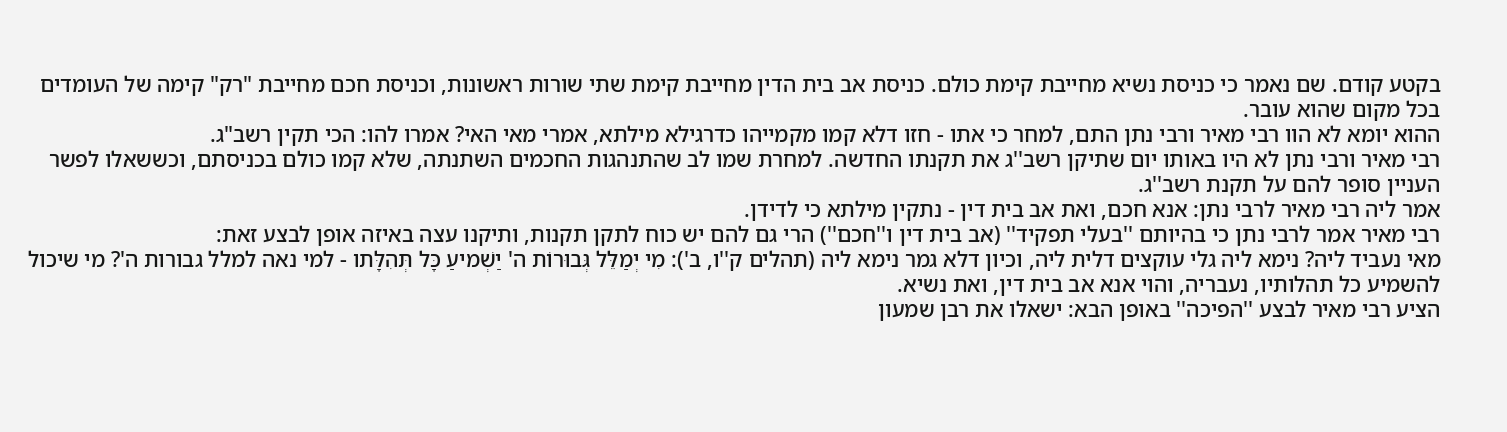בקטע קודם. שם נאמר כי כניסת נשיא מחייבת קימת כולם. כניסת אב בית הדין מחייבת קימת שתי שורות ראשונות, וכניסת חכם מחייבת "רק" קימה של העומדים בכל מקום שהוא עובר.
ההוא יומא לא הוו רבי מאיר ורבי נתן התם, למחר כי אתו - חזו דלא קמו מקמייהו כדרגילא מילתא, אמרי מאי האי? אמרו להו: הכי תקין רשב"ג.
רבי מאיר ורבי נתן לא היו באותו יום שתיקן רשב''ג את תקנתו החדשה. למחרת שמו לב שהתנהגות החכמים השתנתה, שלא קמו כולם בכניסתם, וכששאלו לפשר העניין סופר להם על תקנת רשב''ג.
אמר ליה רבי מאיר לרבי נתן: אנא חכם, ואת אב בית דין - נתקין מילתא כי לדידן.
רבי מאיר אמר לרבי נתן כי בהיותם ''בעלי תפקיד'' (אב בית דין ו''חכם'') הרי גם להם יש כוח לתקן תקנות, ותיקנו עצה באיזה אופן לבצע זאת:
מאי נעביד ליה? נימא ליה גלי עוקצים דלית ליה, וכיון דלא גמר נימא ליה (תהלים ק''ו, ב'): מִי יְמַלֵּל גְּבוּרוֹת ה' יַשְׁמיעַ כָּל תְּהִלָּתו - למי נאה למלל גבורות ה'? מי שיכול להשמיע כל תהלותיו, נעבריה, והוי אנא אב בית דין, ואת נשיא.
הציע רבי מאיר לבצע ''הפיכה'' באופן הבא: ישאלו את רבן שמעון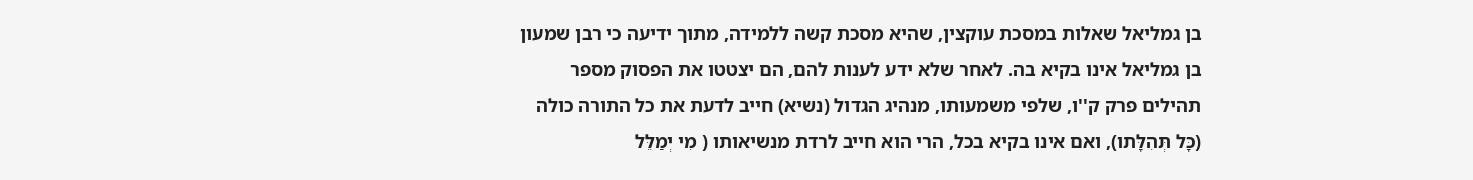בן גמליאל שאלות במסכת עוקצין, שהיא מסכת קשה ללמידה, מתוך ידיעה כי רבן שמעון בן גמליאל אינו בקיא בה. לאחר שלא ידע לענות להם, הם יצטטו את הפסוק מספר תהילים פרק ק''ו, שלפי משמעותו, מנהיג הגדול (נשיא) חייב לדעת את כל התורה כולה (כָּל תְּהִלָּתו), ואם אינו בקיא בכל, הרי הוא חייב לרדת מנשיאותו ( מִי יְמַלֵּל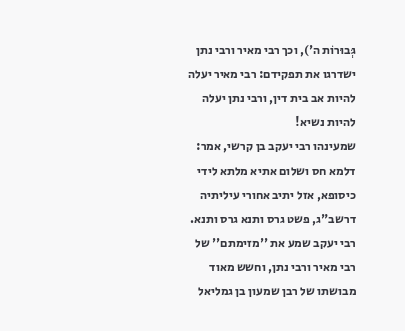גְּבוּרוֹת ה'), וכך רבי מאיר ורבי נתן ישדרגו את תפקידם: רבי מאיר יעלה להיות אב בית דין, ורבי נתן יעלה להיות נשיא!
שמעינהו רבי יעקב בן קרשי, אמר: דלמא חס ושלום אתיא מלתא לידי כיסופא, אזל יתיב אחורי עיליתיה דרשב"ג, פשט גרס ותנא גרס ותנא.
רבי יעקב שמע את ''מזימתם'' של רבי מאיר ורבי נתן, וחשש מאוד מבושתו של רבן שמעון בן גמליאל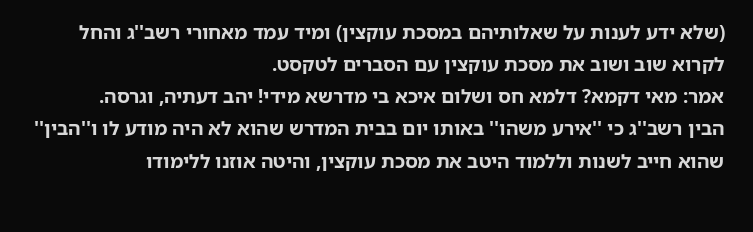(שלא ידע לענות על שאלותיהם במסכת עוקצין) ומיד עמד מאחורי רשב''ג והחל לקרוא שוב ושוב את מסכת עוקצין עם הסברים לטקסט.
אמר: מאי דקמא? דלמא חס ושלום איכא בי מדרשא מידי! יהב דעתיה, וגרסה.
הבין רשב''ג כי ''אירע משהו'' באותו יום בבית המדרש שהוא לא היה מודע לו ו''הבין'' שהוא חייב לשנות וללמוד היטב את מסכת עוקצין, והיטה אוזנו ללימודו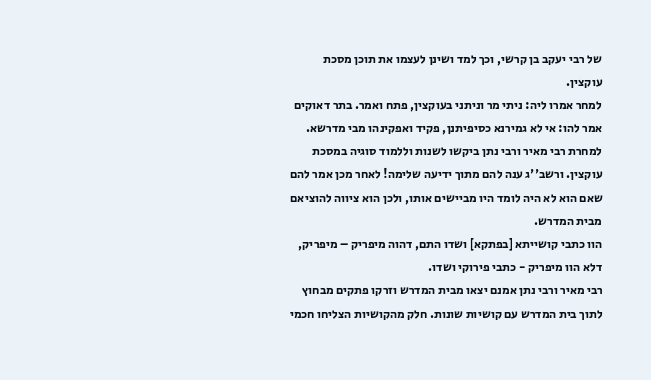של רבי יעקב בן קרשי, וכך למד ושינן לעצמו את תוכן מסכת עוקצין.
למחר אמרו ליה: ניתי מר וניתני בעוקצין, פתח ואמר. בתר דאוקים אמר להו: אי לא גמירנא כסיפיתנן, פקיד ואפקינהו מבי מדרשא.
למחרת רבי מאיר ורבי נתן ביקשו לשנות וללמוד סוגיה במסכת עוקצין. ורשב''ג ענה להם מתוך ידיעה שלימה! לאחר מכן אמר להם שאם הוא לא היה לומד היו מביישים אותו, ולכן הוא ציווה להוציאם מבית המדרש.
הוו כתבי קושייתא [בפתקא] ושדו התם, דהוה מיפריק – מיפריק, דלא הוו מיפריק - כתבי פירוקי ושדו.
רבי מאיר ורבי נתן אמנם יצאו מבית המדרש וזרקו פתקים מבחוץ לתוך בית המדרש עם קושיות שונות. חלק מהקושיות הצליחו חכמי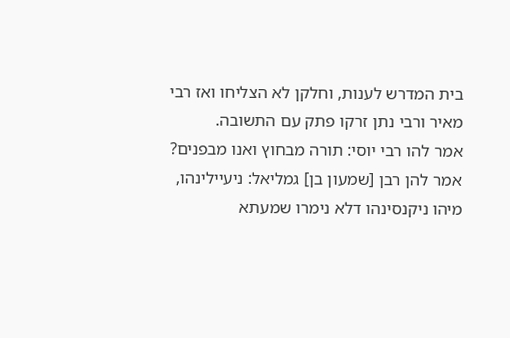בית המדרש לענות, וחלקן לא הצליחו ואז רבי מאיר ורבי נתן זרקו פתק עם התשובה.
אמר להו רבי יוסי: תורה מבחוץ ואנו מבפנים? אמר להן רבן [שמעון בן] גמליאל: ניעיילינהו, מיהו ניקנסינהו דלא נימרו שמעתא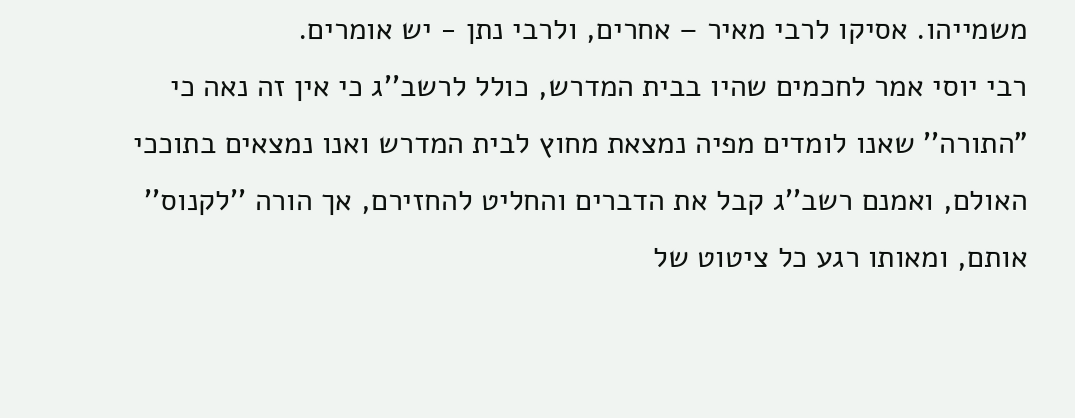משמייהו. אסיקו לרבי מאיר – אחרים, ולרבי נתן - יש אומרים.
רבי יוסי אמר לחכמים שהיו בבית המדרש, כולל לרשב''ג כי אין זה נאה כי "התורה'' שאנו לומדים מפיה נמצאת מחוץ לבית המדרש ואנו נמצאים בתוככי האולם, ואמנם רשב''ג קבל את הדברים והחליט להחזירם, אך הורה ''לקנוס'' אותם, ומאותו רגע כל ציטוט של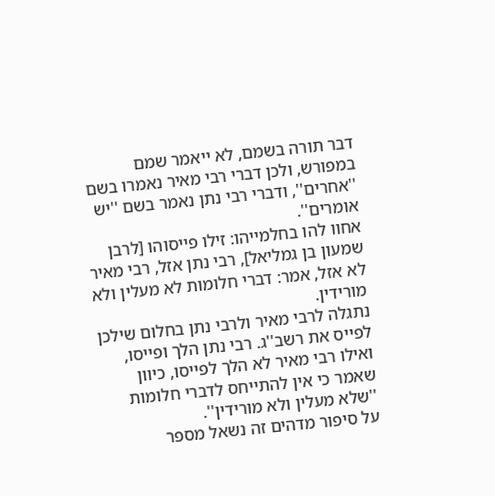דבר תורה בשמם, לא ייאמר שמם במפורש, ולכן דברי רבי מאיר נאמרו בשם ''אחרים'', ודברי רבי נתן נאמר בשם ''יש אומרים''.
אחוו להו בחלמייהו: זילו פייסוהו [לרבן שמעון בן גמליאל], רבי נתן אזל, רבי מאיר לא אזל, אמר: דברי חלומות לא מעלין ולא מורידין.
נתגלה לרבי מאיר ולרבי נתן בחלום שילכן לפייס את רשב''ג. רבי נתן הלך ופייסו, ואילו רבי מאיר לא הלך לפייסו, כיוון שאמר כי אין להתייחס לדברי חלומות ''שלא מעלין ולא מורידין''.
על סיפור מדהים זה נשאל מספר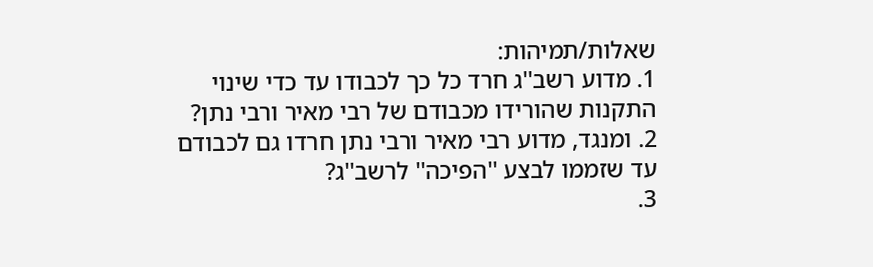שאלות/תמיהות:
1. מדוע רשב''ג חרד כל כך לכבודו עד כדי שינוי התקנות שהורידו מכבודם של רבי מאיר ורבי נתן?
2. ומנגד, מדוע רבי מאיר ורבי נתן חרדו גם לכבודם עד שזממו לבצע ''הפיכה'' לרשב''ג?
3.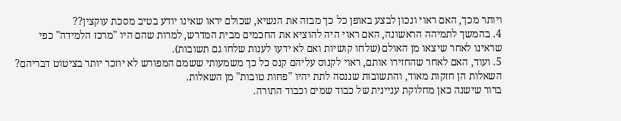ויותר מכך, האם ראוי ונכון לבצע באופן כל כך מבזה את הנשיא, שכולם יראו שאינו יודע בטיב מסכת עוקצין??
4. בהמשך לתמיהה הראשונה, האם ראוי היה להוציא את החכמים מבית המדרש, למרות שהם היו ''מרכז הלמידה'' כפי שראינו לאחר שיצאו מן האולם (שלחו קושיות ואם לא ידעו לענות שלחו גם תשובות).
5. ועוד, האם לאחר שהחזירו אותם, ראוי לקנוס עליהם קנס כל כך משמעותי ששמם המפורש לא יוזכר יותר בציטוט דבריהם?
השאלות הן חזקות מאוד, והתשובות שננסה לתת יהיו ''פחות טובות'' מן השאלות.
ברור שישנה כאן מחלוקת עניינית של כבוד שמים וכבוד התורה.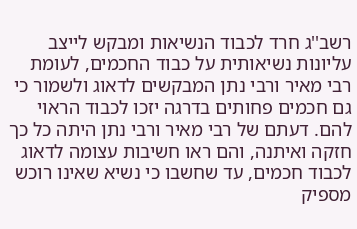רשב''ג חרד לכבוד הנשיאות ומבקש לייצב עליונות נשיאותית על כבוד החכמים, לעומת רבי מאיר ורבי נתן המבקשים לדאוג ולשמור כי גם חכמים פחותים בדרגה יזכו לכבוד הראוי להם. דעתם של רבי מאיר ורבי נתן היתה כל כך חזקה ואיתנה, והם ראו חשיבות עצומה לדאוג לכבוד חכמים, עד שחשבו כי נשיא שאינו רוכש מספיק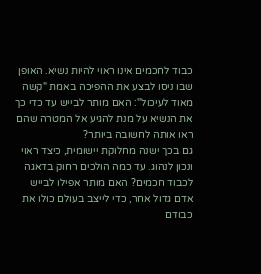כבוד לחכמים אינו ראוי להיות נשיא. האופן שבו ניסו לבצע את ההפיכה באמת "קשה מאוד לעיכול'': האם מותר לבייש עד כדי כך את הנשיא על מנת להגיע אל המטרה שהם ראו אותה לחשובה ביותר?
גם בכך ישנה מחלוקת יישומית, כיצד ראוי ונכון לנהוג. עד כמה הולכים רחוק בדאגה לכבוד חכמים? האם מותר אפילו לבייש אדם גדול אחר, כדי לייצב בעולם כולו את כבודם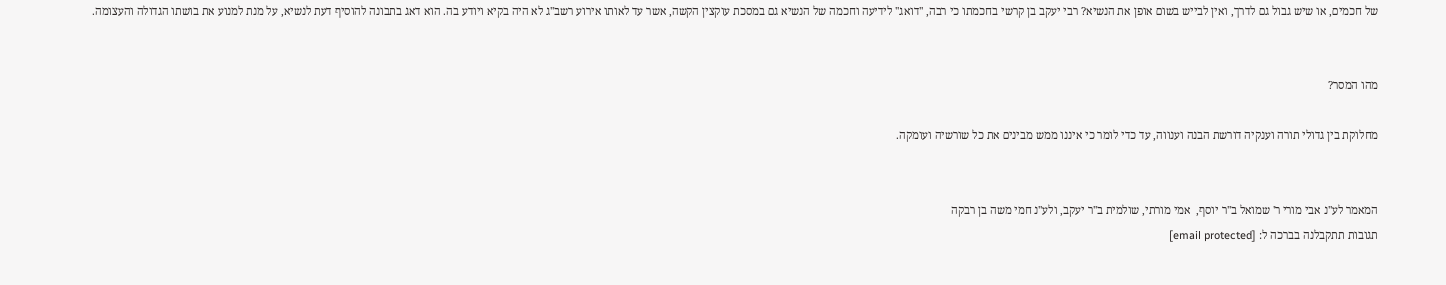של חכמים, או שיש גבול גם לדרך, ואין לבייש בשום אופן את הנשיא? רבי יעקב בן קרשי בחכמתו כי רבה, ''דואג'' לידיעה וחכמה של הנשיא גם במסכת עוקצין הקשה, אשר עד לאותו אירוע רשב''ג לא היה בקיא ויודע בה. הוא דאג בתבונה להוסיף דעת לנשיא, על מנת למנוע את בושתו הגדולה והעצומה.


מהו המסר?

מחלוקת בין גדולי תורה וענקיה דורשת הבנה וענווה, עד כדי לומר כי איננו ממש מבינים את כל שורשיה ועומקה.


המאמר לע''נ אבי מורי ר' שמואל ב''ר יוסף,  אמי מורתי, שולמית ב''ר יעקב, ולע''נ חמי משה בן רבקה
תגובות תתקבלנה בברכה ל: [email protected]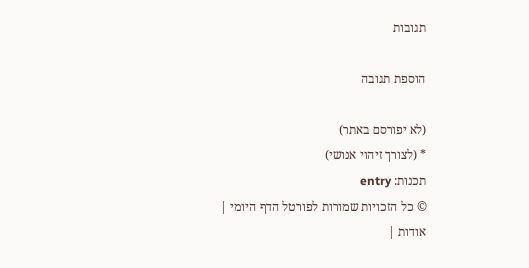תגובות

הוספת תגובה

(לא יפורסם באתר)
* (לצורך זיהוי אנושי)
תכנות: entry
© כל הזכויות שמורות לפורטל הדף היומי | אודות |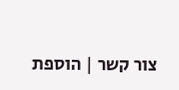צור קשר | הוספת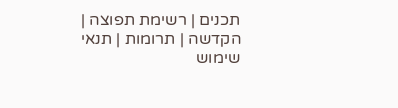תכנים | רשימת תפוצה | הקדשה | תרומות | תנאי שימוש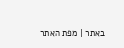באתר | מפת האתר